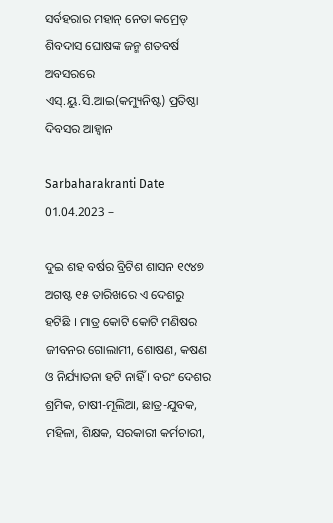ସର୍ବହରାର ମହାନ୍ ନେତା କମ୍ରେଡ୍ ଶିବଦାସ ଘୋଷଙ୍କ ଜନ୍ମ ଶତବର୍ଷ ଅବସରରେ ଏସ୍‌.ୟୁ.ସି.ଆଇ(କମ୍ୟୁନିଷ୍ଟ) ପ୍ରତିଷ୍ଠା ଦିବସର ଆହ୍ୱାନ

Sarbaharakranti Date 01.04.2023 –

ଦୁଇ ଶହ ବର୍ଷର ବ୍ରିଟିଶ ଶାସନ ୧୯୪୭ ଅଗଷ୍ଟ ୧୫ ତାରିଖରେ ଏ ଦେଶରୁ ହଟିଛି । ମାତ୍ର କୋଟି କୋଟି ମଣିଷର ଜୀବନର ଗୋଲାମୀ, ଶୋଷଣ, କଷଣ ଓ ନିର୍ଯ୍ୟାତନା ହଟି ନାହିଁ । ବରଂ ଦେଶର ଶ୍ରମିକ, ଚାଷୀ-ମୂଲିଆ, ଛାତ୍ର-ଯୁବକ, ମହିଳା, ଶିକ୍ଷକ, ସରକାରୀ କର୍ମଚାରୀ,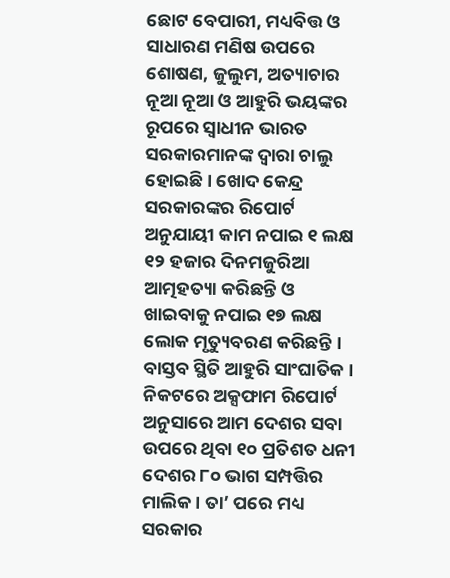ଛୋଟ ବେପାରୀ, ମଧ୍ୟବିତ୍ତ ଓ ସାଧାରଣ ମଣିଷ ଉପରେ ଶୋଷଣ, ଜୁଲୁମ, ଅତ୍ୟାଚାର ନୂଆ ନୂଆ ଓ ଆହୁରି ଭୟଙ୍କର ରୂପରେ ସ୍ୱାଧୀନ ଭାରତ ସରକାରମାନଙ୍କ ଦ୍ୱାରା ଚାଲୁ ହୋଇଛି । ଖୋଦ କେନ୍ଦ୍ର ସରକାରଙ୍କର ରିପୋର୍ଟ ଅନୁଯାୟୀ କାମ ନପାଇ ୧ ଲକ୍ଷ ୧୨ ହଜାର ଦିନମଜୁରିଆ ଆତ୍ମହତ୍ୟା କରିଛନ୍ତି ଓ ଖାଇବାକୁ ନପାଇ ୧୭ ଲକ୍ଷ ଲୋକ ମୃତ୍ୟୁବରଣ କରିଛନ୍ତି । ବାସ୍ତବ ସ୍ଥିତି ଆହୁରି ସାଂଘାତିକ । ନିକଟରେ ଅକ୍ସଫାମ ରିପୋର୍ଟ ଅନୁସାରେ ଆମ ଦେଶର ସବା ଉପରେ ଥିବା ୧୦ ପ୍ରତିଶତ ଧନୀ ଦେଶର ୮୦ ଭାଗ ସମ୍ପତ୍ତିର ମାଲିକ । ତା’ ପରେ ମଧ୍ୟ ସରକାର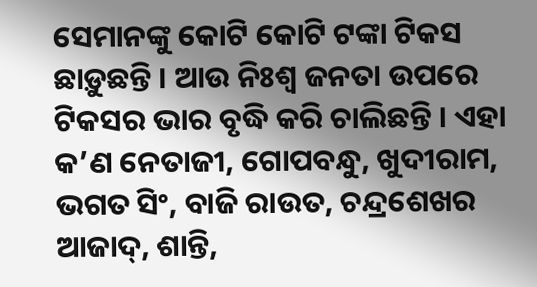ସେମାନଙ୍କୁ କୋଟି କୋଟି ଟଙ୍କା ଟିକସ ଛାଡ଼ୁଛନ୍ତି । ଆଉ ନିଃଶ୍ୱ ଜନତା ଉପରେ ଟିକସର ଭାର ବୃଦ୍ଧି କରି ଚାଲିଛନ୍ତି । ଏହା କ’ଣ ନେତାଜୀ, ଗୋପବନ୍ଧୁ, ଖୁଦୀରାମ, ଭଗତ ସିଂ, ବାଜି ରାଉତ, ଚନ୍ଦ୍ରଶେଖର ଆଜାଦ୍‌, ଶାନ୍ତି,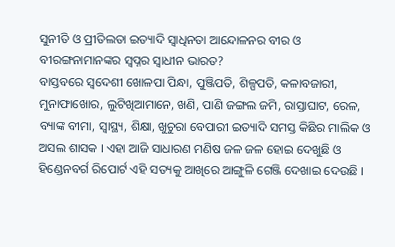ସୁନୀତି ଓ ପ୍ରୀତିଲତା ଇତ୍ୟାଦି ସ୍ୱାଧିନତା ଆନ୍ଦୋଳନର ବୀର ଓ ବୀରଙ୍ଗନାମାନଙ୍କର ସ୍ୱପ୍ନର ସ୍ୱାଧୀନ ଭାରତ?
ବାସ୍ତବରେ ସ୍ୱଦେଶୀ ଖୋଳପା ପିନ୍ଧା, ପୁଞ୍ଜିପତି, ଶିଳ୍ପପତି, କଳାବଜାରୀ, ମୁନାଫାଖୋର, ଲୁଟିଖିଆମାନେ, ଖଣି, ପାଣି ଜଙ୍ଗଲ ଜମି, ରାସ୍ତାଘାଟ, ରେଳ, ବ୍ୟାଙ୍କ ବୀମା, ସ୍ୱାସ୍ଥ୍ୟ, ଶିକ୍ଷା, ଖୁଚୁରା ବେପାରୀ ଇତ୍ୟାଦି ସମସ୍ତ କିଛିର ମାଲିକ ଓ ଅସଲ ଶାସକ । ଏହା ଆଜି ସାଧାରଣ ମଣିଷ ଜଳ ଜଳ ହୋଇ ଦେଖୁଛି ଓ ହିଣ୍ଡେନବର୍ଗ ରିପୋର୍ଟ ଏହି ସତ୍ୟକୁ ଆଖିରେ ଆଙ୍ଗୁଳି ଗେଞ୍ଜି ଦେଖାଇ ଦେଉଛି ।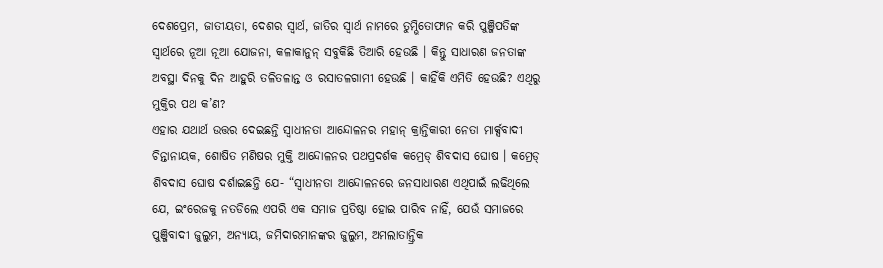ଦେଶପ୍ରେମ, ଜାତୀୟତା, ଦେଶର ସ୍ୱାର୍ଥ, ଜାତିର ସ୍ୱାର୍ଥ ନାମରେ ତୁମ୍ଭିତୋଫାନ କରି ପୁଞ୍ଜିପତିଙ୍କ ସ୍ୱାର୍ଥରେ ନୂଆ ନୂଆ ଯୋଜନା, କଳାକାନୁନ୍ ସବୁକିଛି ତିଆରି ହେଉଛି । କିନ୍ତୁ ସାଧାରଣ ଜନତାଙ୍କ ଅବସ୍ଥା ଦିନକୁ ଦିନ ଆହୁରି ତଳିତଳାନ୍ତ ଓ ରସାତଳଗାମୀ ହେଉଛି । କାହିଁକି ଏମିତି ହେଉଛି? ଏଥିରୁ ମୁକ୍ତିର ପଥ କ’ଣ?
ଏହାର ଯଥାର୍ଥ ଉତ୍ତର ଦେଇଛନ୍ତି ସ୍ୱାଧୀନତା ଆନ୍ଦୋଳନର ମହାନ୍ କ୍ରାନ୍ତିକାରୀ ନେତା ମାର୍କ୍ସବାଦୀ ଚିନ୍ତାନାୟକ, ଶୋଷିତ ମଣିଷର ମୁକ୍ତି ଆନ୍ଦୋଳନର ପଥପ୍ରଦର୍ଶକ କମ୍ରେଡ୍ ଶିବଦାସ ଘୋଷ । କମ୍ରେଡ୍ ଶିବଦାସ ଘୋଷ ଦର୍ଶାଇଛନ୍ତି ଯେ- “ସ୍ୱାଧୀନତା ଆନ୍ଦୋଳନରେ ଜନସାଧାରଣ ଏଥିପାଇଁ ଲଢିଥିଲେ ଯେ, ଇଂରେଜକୁ ନତଡିଲେ ଏପରି ଏକ ସମାଜ ପ୍ରତିଷ୍ଠା ହୋଇ ପାରିବ ନାହିଁ, ଯେଉଁ ସମାଜରେ ପୁଞ୍ଜିବାଦୀ ଜୁଲୁମ, ଅନ୍ୟାୟ, ଜମିଦାରମାନଙ୍କର ଜୁଲୁମ, ଅମଲାତାନ୍ତ୍ରିକ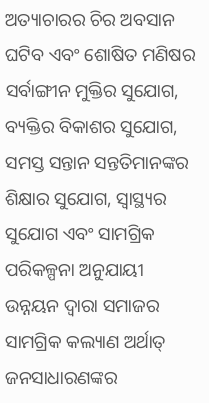ଅତ୍ୟାଚାରର ଚିର ଅବସାନ ଘଟିବ ଏବଂ ଶୋଷିତ ମଣିଷର ସର୍ବାଙ୍ଗୀନ ମୁକ୍ତିର ସୁଯୋଗ, ବ୍ୟକ୍ତିର ବିକାଶର ସୁଯୋଗ, ସମସ୍ତ ସନ୍ତାନ ସନ୍ତତିମାନଙ୍କର ଶିକ୍ଷାର ସୁଯୋଗ, ସ୍ୱାସ୍ଥ୍ୟର ସୁଯୋଗ ଏବଂ ସାମଗ୍ରିକ ପରିକଳ୍ପନା ଅନୁଯାୟୀ ଉନ୍ନୟନ ଦ୍ୱାରା ସମାଜର ସାମଗ୍ରିକ କଲ୍ୟାଣ ଅର୍ଥାତ୍ ଜନସାଧାରଣଙ୍କର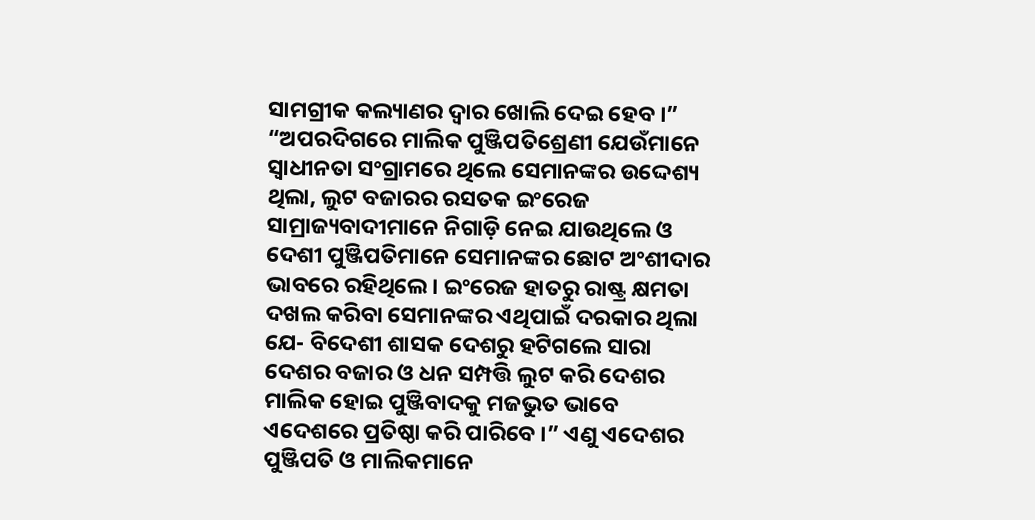ସାମଗ୍ରୀକ କଲ୍ୟାଣର ଦ୍ୱାର ଖୋଲି ଦେଇ ହେବ ।” “ଅପରଦିଗରେ ମାଲିକ ପୁଞ୍ଜିପତିଶ୍ରେଣୀ ଯେଉଁମାନେ ସ୍ୱାଧୀନତା ସଂଗ୍ରାମରେ ଥିଲେ ସେମାନଙ୍କର ଉଦ୍ଦେଶ୍ୟ ଥିଲା, ଲୁଟ ବଜାରର ରସତକ ଇଂରେଜ ସାମ୍ରାଜ୍ୟବାଦୀମାନେ ନିଗାଡ଼ି ନେଇ ଯାଉଥିଲେ ଓ ଦେଶୀ ପୁଞ୍ଜିପତିମାନେ ସେମାନଙ୍କର ଛୋଟ ଅଂଶୀଦାର ଭାବରେ ରହିଥିଲେ । ଇଂରେଜ ହାତରୁ ରାଷ୍ଟ୍ର କ୍ଷମତା ଦଖଲ କରିବା ସେମାନଙ୍କର ଏଥିପାଇଁ ଦରକାର ଥିଲା ଯେ- ବିଦେଶୀ ଶାସକ ଦେଶରୁ ହଟିଗଲେ ସାରା ଦେଶର ବଜାର ଓ ଧନ ସମ୍ପତ୍ତି ଲୁଟ କରି ଦେଶର ମାଲିକ ହୋଇ ପୁଞ୍ଜିବାଦକୁ ମଜଭୁତ ଭାବେ ଏଦେଶରେ ପ୍ରତିଷ୍ଠା କରି ପାରିବେ ।” ଏଣୁ ଏଦେଶର ପୁଞ୍ଜିପତି ଓ ମାଲିକମାନେ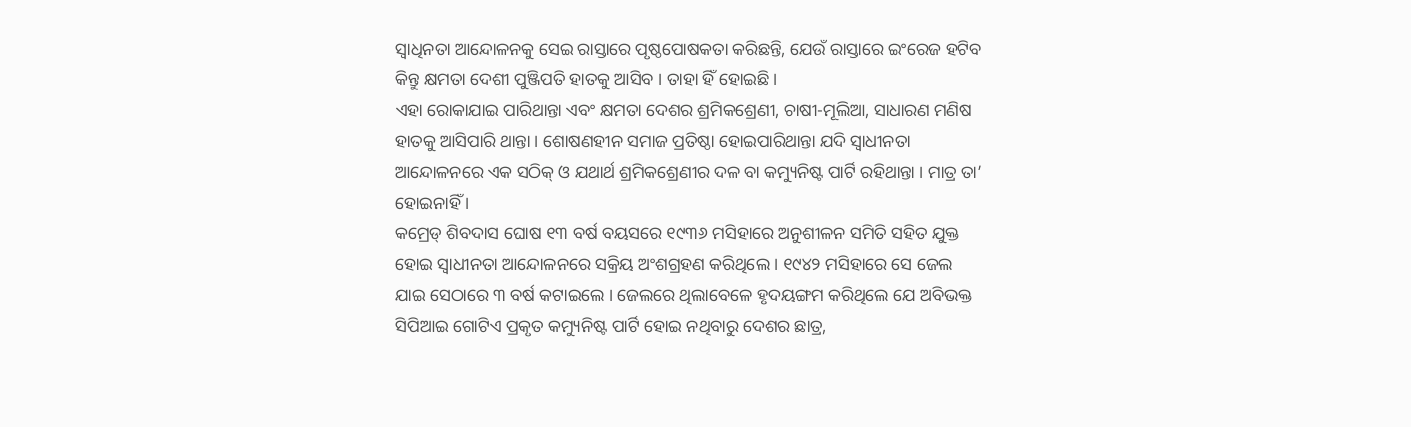ସ୍ୱାଧିନତା ଆନ୍ଦୋଳନକୁ ସେଇ ରାସ୍ତାରେ ପୃଷ୍ଠପୋଷକତା କରିଛନ୍ତି, ଯେଉଁ ରାସ୍ତାରେ ଇଂରେଜ ହଟିବ କିନ୍ତୁ କ୍ଷମତା ଦେଶୀ ପୁଞ୍ଜିପତି ହାତକୁ ଆସିବ । ତାହା ହିଁ ହୋଇଛି ।
ଏହା ରୋକାଯାଇ ପାରିଥାନ୍ତା ଏବଂ କ୍ଷମତା ଦେଶର ଶ୍ରମିକଶ୍ରେଣୀ, ଚାଷୀ-ମୂଲିଆ, ସାଧାରଣ ମଣିଷ ହାତକୁ ଆସିପାରି ଥାନ୍ତା । ଶୋଷଣହୀନ ସମାଜ ପ୍ରତିଷ୍ଠା ହୋଇପାରିଥାନ୍ତା ଯଦି ସ୍ୱାଧୀନତା ଆନ୍ଦୋଳନରେ ଏକ ସଠିକ୍ ଓ ଯଥାର୍ଥ ଶ୍ରମିକଶ୍ରେଣୀର ଦଳ ବା କମ୍ୟୁନିଷ୍ଟ ପାର୍ଟି ରହିଥାନ୍ତା । ମାତ୍ର ତା’ ହୋଇନାହିଁ ।
କମ୍ରେଡ୍ ଶିବଦାସ ଘୋଷ ୧୩ ବର୍ଷ ବୟସରେ ୧୯୩୬ ମସିହାରେ ଅନୁଶୀଳନ ସମିତି ସହିତ ଯୁକ୍ତ ହୋଇ ସ୍ୱାଧୀନତା ଆନ୍ଦୋଳନରେ ସକ୍ରିୟ ଅଂଶଗ୍ରହଣ କରିଥିଲେ । ୧୯୪୨ ମସିହାରେ ସେ ଜେଲ ଯାଇ ସେଠାରେ ୩ ବର୍ଷ କଟାଇଲେ । ଜେଲରେ ଥିଲାବେଳେ ହୃଦୟଙ୍ଗମ କରିଥିଲେ ଯେ ଅବିଭକ୍ତ ସିପିଆଇ ଗୋଟିଏ ପ୍ରକୃତ କମ୍ୟୁନିଷ୍ଟ ପାର୍ଟି ହୋଇ ନଥିବାରୁ ଦେଶର ଛାତ୍ର,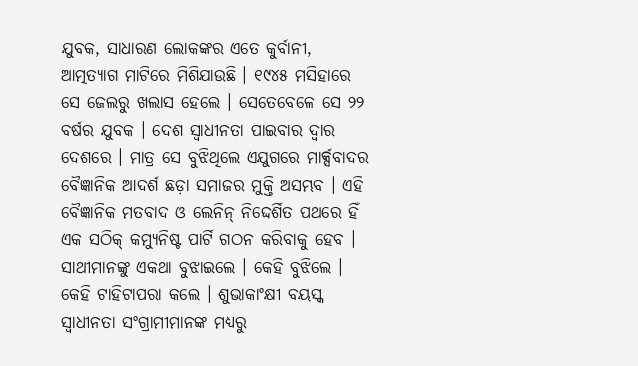ଯୁବକ, ସାଧାରଣ ଲୋକଙ୍କର ଏତେ କୁର୍ବାନୀ, ଆତ୍ମତ୍ୟାଗ ମାଟିରେ ମିଶିଯାଉଛି । ୧୯୪୫ ମସିହାରେ ସେ ଜେଲରୁ ଖଲାସ ହେଲେ । ସେତେବେଳେ ସେ ୨୨ ବର୍ଷର ଯୁବକ । ଦେଶ ସ୍ୱାଧୀନତା ପାଇବାର ଦ୍ୱାର ଦେଶରେ । ମାତ୍ର ସେ ବୁଝିଥିଲେ ଏଯୁଗରେ ମାର୍କ୍ସବାଦର ବୈଜ୍ଞାନିକ ଆଦର୍ଶ ଛଡ଼ା ସମାଜର ମୁକ୍ତି ଅସମ୍ଭବ । ଏହି ବୈଜ୍ଞାନିକ ମତବାଦ ଓ ଲେନିନ୍ ନିଦ୍ଦେର୍ଶିତ ପଥରେ ହିଁ ଏକ ସଠିକ୍ କମ୍ୟୁନିଷ୍ଟ ପାର୍ଟି ଗଠନ କରିବାକୁ ହେବ । ସାଥୀମାନଙ୍କୁ ଏକଥା ବୁଝାଇଲେ । କେହି ବୁଝିଲେ । କେହି ଟାହିଟାପରା କଲେ । ଶୁଭାକାଂକ୍ଷୀ ବୟସ୍କ ସ୍ୱାଧୀନତା ସଂଗ୍ରାମୀମାନଙ୍କ ମଧ୍ୟରୁ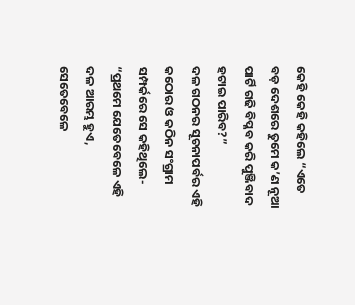କେହି କେହି କହିଲେ “ଏତେ ବଡ଼ ଦେଶରେ ତୁମେ କ’ଣ ନୂଆ ପାର୍ଟି ଗଢି ବିପ୍ଳବ କରି ପୁଞ୍ଜିବାଦ ହଟାଇ ପାରିବ?”
ଦଳ ଗଠନର ସୂଚନାପର୍ବର ଏହି କଠୋର ଓ କଠିନ ସଂଗ୍ରାମ ସମ୍ପର୍କରେ ସେ କହିଥିଲେ- “ପ୍ରଥମେ ଯେତେବେଳେ ଏହି ଦଳ ଆରମ୍ଭ ହୁଏ, ସେତେବେଳେ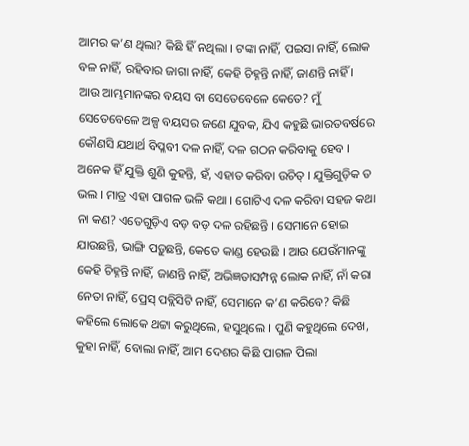ଆମର କ’ଣ ଥିଲା? କିଛି ହିଁ ନଥିଲା । ଟଙ୍କା ନାହିଁ, ପଇସା ନାହିଁ, ଲୋକ ବଳ ନାହିଁ, ରହିବାର ଜାଗା ନାହିଁ, କେହି ଚିହ୍ନନ୍ତି ନାହିଁ, ଜାଣନ୍ତି ନାହିଁ । ଆଉ ଆମ୍ଭମାନଙ୍କର ବୟସ ବା ସେତେବେଳେ କେତେ? ମୁଁ ସେତେବେଳେ ଅଳ୍ପ ବୟସର ଜଣେ ଯୁବକ, ଯିଏ କହୁଛି ଭାରତବର୍ଷରେ କୌଣସି ଯଥାର୍ଥ ବିପ୍ଳବୀ ଦଳ ନାହିଁ, ଦଳ ଗଠନ କରିବାକୁ ହେବ । ଅନେକ ହିଁ ଯୁକ୍ତି ଶୁଣି କୁହନ୍ତି, ହଁ, ଏହାତ କରିବା ଉଚିତ୍ । ଯୁକ୍ତିଗୁଡ଼ିକ ତ ଭଲ । ମାତ୍ର ଏହା ପାଗଳ ଭଳି କଥା । ଗୋଟିଏ ଦଳ କରିବା ସହଜ କଥା ନା କଣ? ଏତେଗୁଡ଼ିଏ ବଡ଼ ବଡ଼ ଦଳ ରହିଛନ୍ତି । ସେମାନେ ହୋଇ ଯାଉଛନ୍ତି, ଭାଙ୍ଗି ପଡ଼ୁଛନ୍ତି, କେତେ କାଣ୍ଡ ହେଉଛି । ଆଉ ଯେଉଁମାନଙ୍କୁ କେହି ଚିହ୍ନନ୍ତି ନାହିଁ, ଜାଣନ୍ତି ନାହିଁ, ଅଭିଜ୍ଞତାସମ୍ପନ୍ନ ଲୋକ ନାହିଁ, ନାଁ କରା ନେତା ନାହିଁ, ପ୍ରେସ୍ ପବ୍ଲିସିଟି ନାହିଁ, ସେମାନେ କ’ଣ କରିବେ? କିଛି କହିଲେ ଲୋକେ ଥଟ୍ଟା କରୁଥିଲେ, ହସୁଥିଲେ । ପୁଣି କହୁଥିଲେ ଦେଖ, କୁହା ନାହିଁ, ବୋଲା ନାହିଁ, ଆମ ଦେଶର କିଛି ପାଗଳ ପିଲା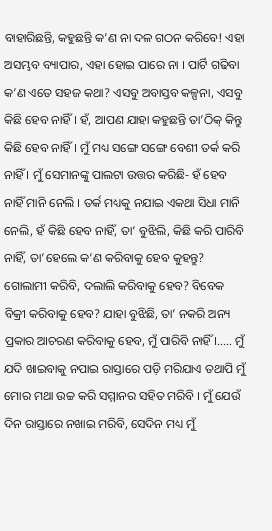ବାହାରିଛନ୍ତି, କହୁଛନ୍ତି କ’ଣ ନା ଦଳ ଗଠନ କରିବେ! ଏହା ଅସମ୍ଭବ ବ୍ୟାପାର, ଏହା ହୋଇ ପାରେ ନା । ପାର୍ଟି ଗଢିବା କ’ଣ ଏତେ ସହଜ କଥା? ଏସବୁ ଅବାସ୍ତବ କଳ୍ପନା, ଏସବୁ କିଛି ହେବ ନାହିଁ । ହଁ, ଆପଣ ଯାହା କହୁଛନ୍ତି ତା’ଠିକ୍ କିନ୍ତୁ କିଛି ହେବ ନାହିଁ । ମୁଁ ମଧ୍ୟ ସଙ୍ଗେ ସଙ୍ଗେ ବେଶୀ ତର୍କ କରି ନାହିଁ । ମୁଁ ସେମାନଙ୍କୁ ପାଲଟା ଉତ୍ତର କରିଛି- ହଁ ହେବ ନାହିଁ ମାନି ନେଲି । ତର୍କ ମଧ୍ୟକୁ ନଯାଇ ଏକଥା ସିଧା ମାନି ନେଲି, ହଁ କିଛି ହେବ ନାହିଁ, ତା’ ବୁଝିଲି, କିଛି କରି ପାରିବି ନାହିଁ, ତା’ହେଲେ କ’ଣ କରିବାକୁ ହେବ କୁହନ୍ତୁ? ଗୋଲାମୀ କରିବି, ଦଲାଲି କରିବାକୁ ହେବ? ବିବେକ ବିକ୍ରୀ କରିବାକୁ ହେବ? ଯାହା ବୁଝିଛି, ତା’ ନକରି ଅନ୍ୟ ପ୍ରକାର ଆଚରଣ କରିବାକୁ ହେବ, ମୁଁ ପାରିବି ନାହିଁ ।….. ମୁଁ ଯଦି ଖାଇବାକୁ ନପାଇ ରାସ୍ତାରେ ପଡ଼ି ମରିଯାଏ ତଥାପି ମୁଁ ମୋର ମଥା ଉଚ୍ଚ କରି ସମ୍ମାନର ସହିତ ମରିବି । ମୁଁ ଯେଉଁ ଦିନ ରାସ୍ତାରେ ନଖାଇ ମରିବି, ସେଦିନ ମଧ୍ୟ ମୁଁ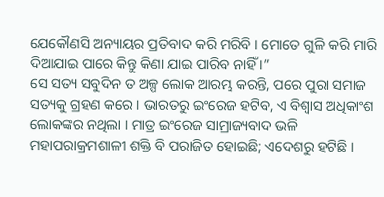ଯେକୌଣସି ଅନ୍ୟାୟର ପ୍ରତିବାଦ କରି ମରିବି । ମୋତେ ଗୁଳି କରି ମାରି ଦିଆଯାଇ ପାରେ କିନ୍ତୁ କିଣା ଯାଇ ପାରିବ ନାହିଁ ।”
ସେ ସତ୍ୟ ସବୁଦିନ ତ ଅଳ୍ପ ଲୋକ ଆରମ୍ଭ କରନ୍ତି, ପରେ ପୁରା ସମାଜ ସତ୍ୟକୁ ଗ୍ରହଣ କରେ । ଭାରତରୁ ଇଂରେଜ ହଟିବ, ଏ ବିଶ୍ୱାସ ଅଧିକାଂଶ ଲୋକଙ୍କର ନଥିଲା । ମାତ୍ର ଇଂରେଜ ସାମ୍ରାଜ୍ୟବାଦ ଭଳି ମହାପରାକ୍ରମଶାଳୀ ଶକ୍ତି ବି ପରାଜିତ ହୋଇଛି; ଏଦେଶରୁ ହଟିଛି ।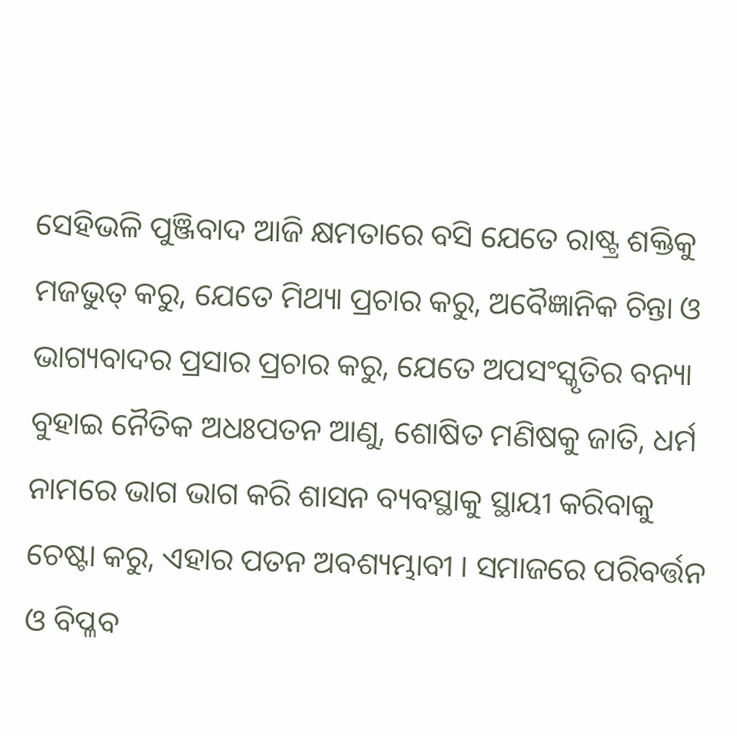ସେହିଭଳି ପୁଞ୍ଜିବାଦ ଆଜି କ୍ଷମତାରେ ବସି ଯେତେ ରାଷ୍ଟ୍ର ଶକ୍ତିକୁ ମଜଭୁତ୍ କରୁ, ଯେତେ ମିଥ୍ୟା ପ୍ରଚାର କରୁ, ଅବୈଜ୍ଞାନିକ ଚିନ୍ତା ଓ ଭାଗ୍ୟବାଦର ପ୍ରସାର ପ୍ରଚାର କରୁ, ଯେତେ ଅପସଂସ୍କୃତିର ବନ୍ୟା ବୁହାଇ ନୈତିକ ଅଧଃପତନ ଆଣୁ, ଶୋଷିତ ମଣିଷକୁ ଜାତି, ଧର୍ମ ନାମରେ ଭାଗ ଭାଗ କରି ଶାସନ ବ୍ୟବସ୍ଥାକୁ ସ୍ଥାୟୀ କରିବାକୁ ଚେଷ୍ଟା କରୁ, ଏହାର ପତନ ଅବଶ୍ୟମ୍ଭାବୀ । ସମାଜରେ ପରିବର୍ତ୍ତନ ଓ ବିପ୍ଳବ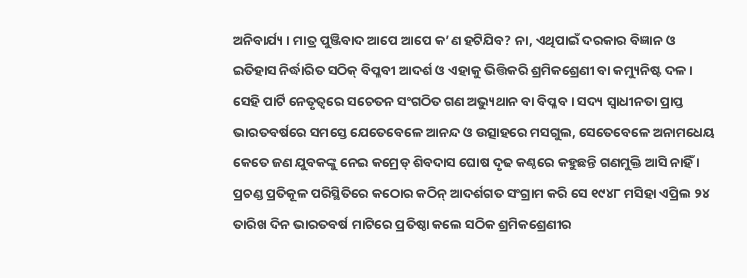ଅନିବାର୍ଯ୍ୟ । ମାତ୍ର ପୁଞ୍ଜିବାଦ ଆପେ ଆପେ କ’ଣ ହଟିଯିବ? ନା, ଏଥିପାଇଁ ଦରକାର ବିଜ୍ଞାନ ଓ ଇତିହାସ ନିର୍ଦ୍ଧାରିତ ସଠିକ୍ ବିପ୍ଳବୀ ଆଦର୍ଶ ଓ ଏହାକୁ ଭିତ୍ତିକରି ଶ୍ରମିକଶ୍ରେଣୀ ବା କମ୍ୟୁନିଷ୍ଟ ଦଳ । ସେହି ପାର୍ଟି ନେତୃତ୍ୱରେ ସଚେତନ ସଂଗଠିତ ଗଣ ଅଭ୍ୟୁଥାନ ବା ବିପ୍ଳବ । ସଦ୍ୟ ସ୍ୱାଧୀନତା ପ୍ରାପ୍ତ ଭାରତବର୍ଷରେ ସମସ୍ତେ ଯେତେବେଳେ ଆନନ୍ଦ ଓ ଉତ୍ସାହରେ ମସଗୁଲ, ସେତେବେଳେ ଅନାମଧେୟ କେତେ ଜଣ ଯୁବକଙ୍କୁ ନେଇ କମ୍ରେଡ୍ ଶିବଦାସ ଘୋଷ ଦୃଢ କଣ୍ଠରେ କହୁଛନ୍ତି ଗଣମୁକ୍ତି ଆସି ନାହିଁ । ପ୍ରଚଣ୍ଡ ପ୍ରତିକୂଳ ପରିସ୍ଥିତିରେ କଠୋର କଠିନ୍ ଆଦର୍ଶଗତ ସଂଗ୍ରାମ କରି ସେ ୧୯୪୮ ମସିହା ଏପ୍ରିଲ ୨୪ ତାରିଖ ଦିନ ଭାରତବର୍ଷ ମାଟିରେ ପ୍ରତିଷ୍ଠା କଲେ ସଠିକ ଶ୍ରମିକଶ୍ରେଣୀର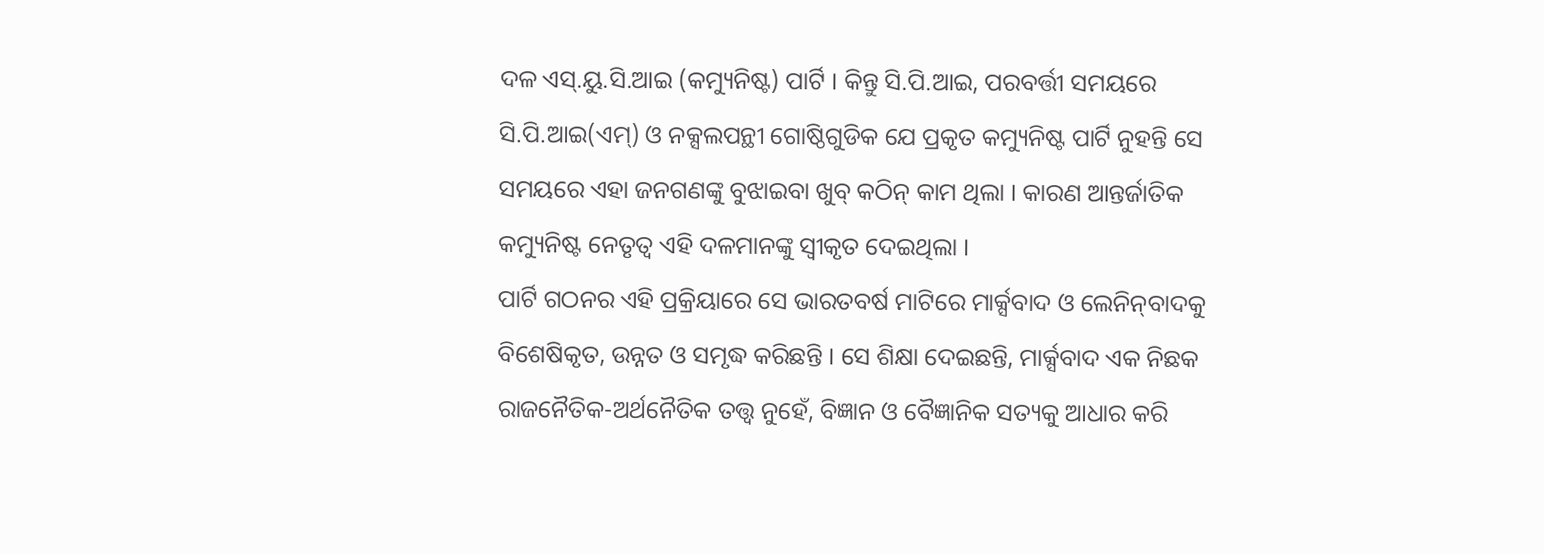ଦଳ ଏସ୍‌.ୟୁ.ସି.ଆଇ (କମ୍ୟୁନିଷ୍ଟ) ପାର୍ଟି । କିନ୍ତୁ ସି.ପି.ଆଇ, ପରବର୍ତ୍ତୀ ସମୟରେ ସି.ପି.ଆଇ(ଏମ୍‌) ଓ ନକ୍ସଲପନ୍ଥୀ ଗୋଷ୍ଠିଗୁଡିକ ଯେ ପ୍ରକୃତ କମ୍ୟୁନିଷ୍ଟ ପାର୍ଟି ନୁହନ୍ତି ସେ ସମୟରେ ଏହା ଜନଗଣଙ୍କୁ ବୁଝାଇବା ଖୁବ୍ କଠିନ୍ କାମ ଥିଲା । କାରଣ ଆନ୍ତର୍ଜାତିକ କମ୍ୟୁନିଷ୍ଟ ନେତୃତ୍ୱ ଏହି ଦଳମାନଙ୍କୁ ସ୍ୱୀକୃତ ଦେଇଥିଲା ।
ପାର୍ଟି ଗଠନର ଏହି ପ୍ରକ୍ରିୟାରେ ସେ ଭାରତବର୍ଷ ମାଟିରେ ମାର୍କ୍ସବାଦ ଓ ଲେନିନ୍‌ବାଦକୁ ବିଶେଷିକୃତ, ଉନ୍ନତ ଓ ସମୃଦ୍ଧ କରିଛନ୍ତି । ସେ ଶିକ୍ଷା ଦେଇଛନ୍ତି, ମାର୍କ୍ସବାଦ ଏକ ନିଛକ ରାଜନୈତିକ-ଅର୍ଥନୈତିକ ତତ୍ତ୍ୱ ନୁହେଁ, ବିଜ୍ଞାନ ଓ ବୈଜ୍ଞାନିକ ସତ୍ୟକୁ ଆଧାର କରି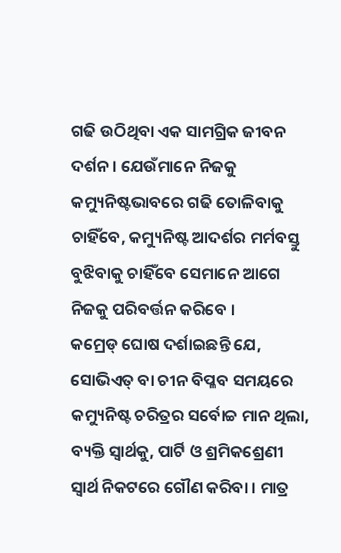ଗଢି ଉଠିଥିବା ଏକ ସାମଗ୍ରିକ ଜୀବନ ଦର୍ଶନ । ଯେଉଁମାନେ ନିଜକୁ କମ୍ୟୁନିଷ୍ଟଭାବରେ ଗଢି ତୋଳିବାକୁ ଚାହିଁବେ, କମ୍ୟୁନିଷ୍ଟ ଆଦର୍ଶର ମର୍ମବସ୍ତୁ ବୁଝିବାକୁ ଚାହିଁବେ ସେମାନେ ଆଗେ ନିଜକୁ ପରିବର୍ତ୍ତନ କରିବେ ।
କମ୍ରେଡ୍ ଘୋଷ ଦର୍ଶାଇଛନ୍ତି ଯେ, ସୋଭିଏତ୍ ବା ଚୀନ ବିପ୍ଳବ ସମୟରେ କମ୍ୟୁନିଷ୍ଟ ଚରିତ୍ରର ସର୍ବୋଚ୍ଚ ମାନ ଥିଲା, ବ୍ୟକ୍ତି ସ୍ୱାର୍ଥକୁ, ପାର୍ଟି ଓ ଶ୍ରମିକଶ୍ରେଣୀ ସ୍ୱାର୍ଥ ନିକଟରେ ଗୌଣ କରିବା । ମାତ୍ର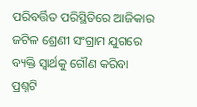ପରିବର୍ତ୍ତିତ ପରିସ୍ଥିତିରେ ଆଜିକାର ଜଟିଳ ଶ୍ରେଣୀ ସଂଗ୍ରାମ ଯୁଗରେ ବ୍ୟକ୍ତି ସ୍ୱାର୍ଥକୁ ଗୌଣ କରିବା ପ୍ରଶ୍ନଟି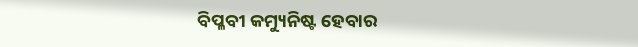ବିପ୍ଳବୀ କମ୍ୟୁନିଷ୍ଟ ହେବାର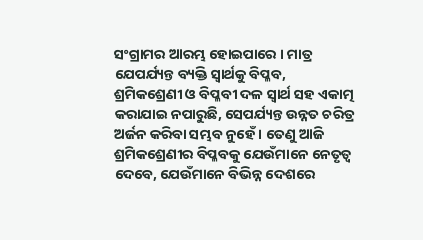ସଂଗ୍ରାମର ଆରମ୍ଭ ହୋଇପାରେ । ମାତ୍ର ଯେପର୍ଯ୍ୟନ୍ତ ବ୍ୟକ୍ତି ସ୍ୱାର୍ଥକୁ ବିପ୍ଳବ, ଶ୍ରମିକଶ୍ରେଣୀ ଓ ବିପ୍ଳବୀ ଦଳ ସ୍ୱାର୍ଥ ସହ ଏକାତ୍ମ କରାଯାଇ ନପାରୁଛି, ସେପର୍ଯ୍ୟନ୍ତ ଉନ୍ନତ ଚରିତ୍ର ଅର୍ଜନ କରିବା ସମ୍ଭବ ନୁହେଁ । ତେଣୁ ଆଜି ଶ୍ରମିକଶ୍ରେଣୀର ବିପ୍ଳବକୁ ଯେଉଁମାନେ ନେତୃତ୍ୱ ଦେବେ, ଯେଉଁମାନେ ବିଭିନ୍ନ ଦେଶରେ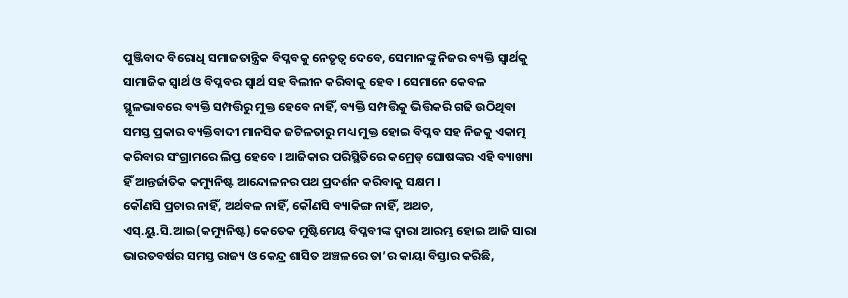ପୁଞ୍ଜିବାଦ ବିରୋଧି ସମାଜତାନ୍ତ୍ରିକ ବିପ୍ଳବକୁ ନେତୃତ୍ୱ ଦେବେ, ସେମାନଙ୍କୁ ନିଜର ବ୍ୟକ୍ତି ସ୍ୱାର୍ଥକୁ ସାମାଜିକ ସ୍ୱାର୍ଥ ଓ ବିପ୍ଳବର ସ୍ୱାର୍ଥ ସହ ବିଲୀନ କରିବାକୁ ହେବ । ସେମାନେ କେବଳ ସ୍ଥୂଳଭାବରେ ବ୍ୟକ୍ତି ସମ୍ପତ୍ତିରୁ ମୁକ୍ତ ହେବେ ନାହିଁ, ବ୍ୟକ୍ତି ସମ୍ପତ୍ତିକୁ ଭିତ୍ତିକରି ଗଢି ଉଠିଥିବା ସମସ୍ତ ପ୍ରକାର ବ୍ୟକ୍ତିବାଦୀ ମାନସିକ ଜଟିଳତାରୁ ମଧ୍ୟ ମୁକ୍ତ ହୋଇ ବିପ୍ଳବ ସହ ନିଜକୁ ଏକାତ୍ମ କରିବାର ସଂଗ୍ରାମରେ ଲିପ୍ତ ହେବେ । ଆଜିକାର ପରିସ୍ଥିତିରେ କମ୍ରେଡ୍ ଘୋଷଙ୍କର ଏହି ବ୍ୟାଖ୍ୟା ହିଁ ଆନ୍ତର୍ଜାତିକ କମ୍ୟୁନିଷ୍ଟ ଆନ୍ଦୋଳନର ପଥ ପ୍ରଦର୍ଶନ କରିବାକୁ ସକ୍ଷମ ।
କୌଣସି ପ୍ରଚାର ନାହିଁ, ଅର୍ଥବଳ ନାହିଁ, କୌଣସି ବ୍ୟାକିଙ୍ଗ ନାହିଁ, ଅଥଚ, ଏସ୍‌.ୟୁ.ସି.ଆଇ(କମ୍ୟୁନିଷ୍ଟ) କେତେକ ମୁଷ୍ଟିମେୟ ବିପ୍ଳବୀଙ୍କ ଦ୍ୱାରା ଆରମ୍ଭ ହୋଇ ଆଜି ସାରା ଭାରତବର୍ଷର ସମସ୍ତ ରାଜ୍ୟ ଓ କେନ୍ଦ୍ର ଶାସିତ ଅଞ୍ଚଳରେ ତା’ର କାୟା ବିସ୍ତାର କରିଛି,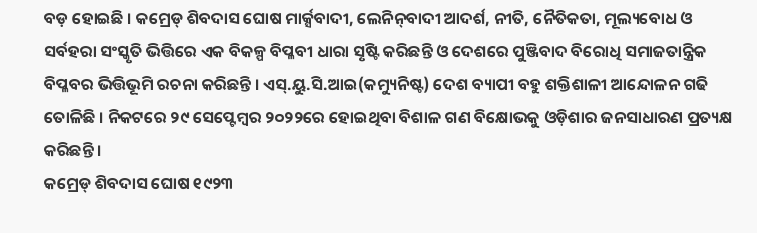ବଡ଼ ହୋଇଛି । କମ୍ରେଡ୍ ଶିବଦାସ ଘୋଷ ମାର୍କ୍ସବାଦୀ, ଲେନିନ୍‌ବାଦୀ ଆଦର୍ଶ, ନୀତି, ନୈତିକତା, ମୂଲ୍ୟବୋଧ ଓ ସର୍ବହରା ସଂସ୍କୃତି ଭିତ୍ତିରେ ଏକ ବିକଳ୍ପ ବିପ୍ଳବୀ ଧାରା ସୃଷ୍ଟି କରିଛନ୍ତି ଓ ଦେଶରେ ପୁଞ୍ଜିବାଦ ବିରୋଧି ସମାଜତାନ୍ତ୍ରିକ ବିପ୍ଳବର ଭିତ୍ତିଭୂମି ରଚନା କରିଛନ୍ତି । ଏସ୍‌.ୟୁ.ସି.ଆଇ(କମ୍ୟୁନିଷ୍ଟ) ଦେଶ ବ୍ୟାପୀ ବହୁ ଶକ୍ତିଶାଳୀ ଆନ୍ଦୋଳନ ଗଢି ତୋଳିଛି । ନିକଟରେ ୨୯ ସେପ୍ଟେମ୍ବର ୨୦୨୨ରେ ହୋଇଥିବା ବିଶାଳ ଗଣ ବିକ୍ଷୋଭକୁ ଓଡ଼ିଶାର ଜନସାଧାରଣ ପ୍ରତ୍ୟକ୍ଷ କରିଛନ୍ତି ।
କମ୍ରେଡ୍ ଶିବଦାସ ଘୋଷ ୧୯୨୩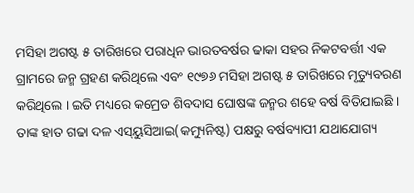ମସିହା ଅଗଷ୍ଟ ୫ ତାରିଖରେ ପରାଧିନ ଭାରତବର୍ଷର ଢାକା ସହର ନିକଟବର୍ତ୍ତୀ ଏକ ଗ୍ରାମରେ ଜନ୍ମ ଗ୍ରହଣ କରିଥିଲେ ଏବଂ ୧୯୭୬ ମସିହା ଅଗଷ୍ଟ ୫ ତାରିଖରେ ମୃତ୍ୟୁବରଣ କରିଥିଲେ । ଇତି ମଧ୍ୟରେ କମ୍ରେଡ ଶିବଦାସ ଘୋଷଙ୍କ ଜନ୍ମର ଶହେ ବର୍ଷ ବିତିଯାଇଛି । ତାଙ୍କ ହାତ ଗଢା ଦଳ ଏସ୍‌ୟୁସିଆଇ(କମ୍ୟୁନିଷ୍ଟ) ପକ୍ଷରୁ ବର୍ଷବ୍ୟାପୀ ଯଥାଯୋଗ୍ୟ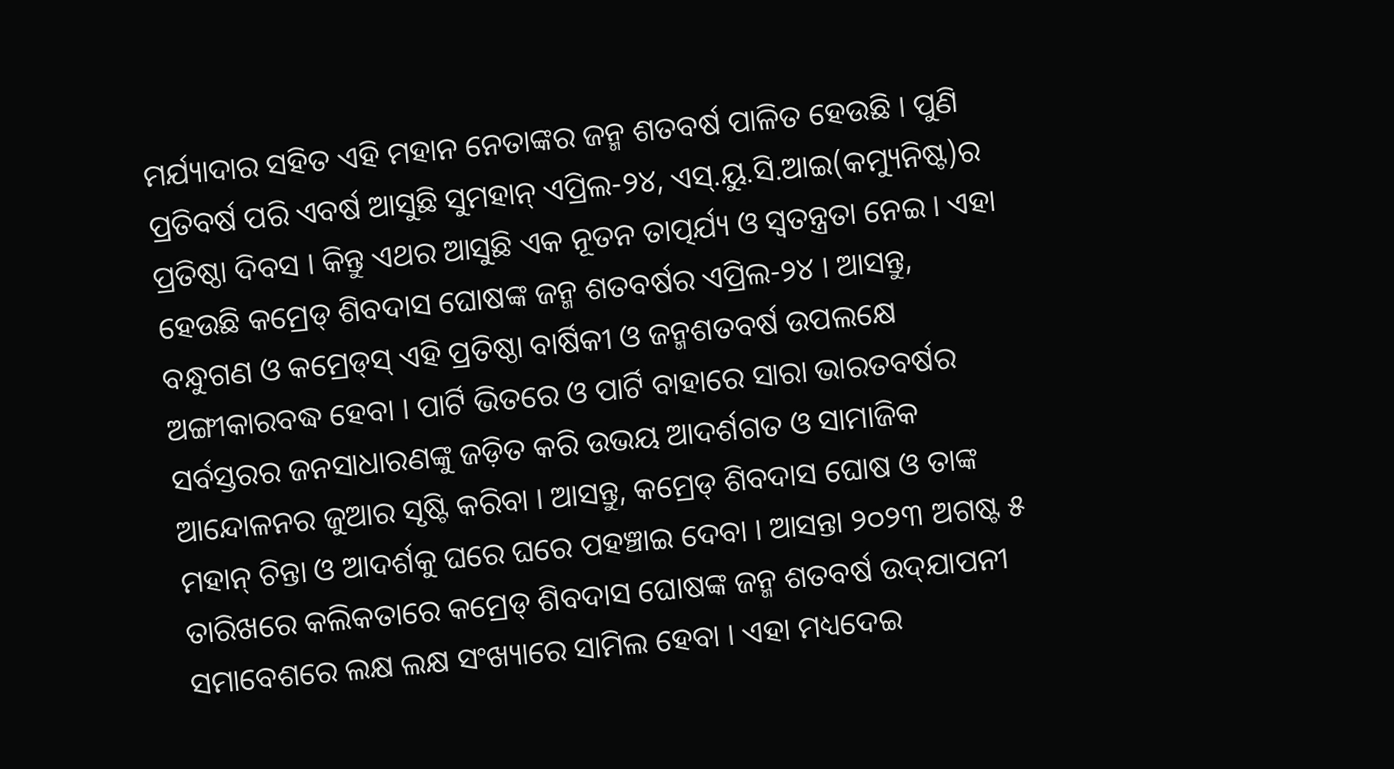ମର୍ଯ୍ୟାଦାର ସହିତ ଏହି ମହାନ ନେତାଙ୍କର ଜନ୍ମ ଶତବର୍ଷ ପାଳିତ ହେଉଛି । ପୁଣି ପ୍ରତିବର୍ଷ ପରି ଏବର୍ଷ ଆସୁଛି ସୁମହାନ୍ ଏପ୍ରିଲ-୨୪, ଏସ୍‌.ୟୁ.ସି.ଆଇ(କମ୍ୟୁନିଷ୍ଟ)ର ପ୍ରତିଷ୍ଠା ଦିବସ । କିନ୍ତୁ ଏଥର ଆସୁଛି ଏକ ନୂତନ ତାତ୍ପର୍ଯ୍ୟ ଓ ସ୍ୱତନ୍ତ୍ରତା ନେଇ । ଏହା ହେଉଛି କମ୍ରେଡ୍ ଶିବଦାସ ଘୋଷଙ୍କ ଜନ୍ମ ଶତବର୍ଷର ଏପ୍ରିଲ-୨୪ । ଆସନ୍ତୁ, ବନ୍ଧୁଗଣ ଓ କମ୍ରେଡ୍‌ସ୍ ଏହି ପ୍ରତିଷ୍ଠା ବାର୍ଷିକୀ ଓ ଜନ୍ମଶତବର୍ଷ ଉପଲକ୍ଷେ ଅଙ୍ଗୀକାରବଦ୍ଧ ହେବା । ପାର୍ଟି ଭିତରେ ଓ ପାର୍ଟି ବାହାରେ ସାରା ଭାରତବର୍ଷର ସର୍ବସ୍ତରର ଜନସାଧାରଣଙ୍କୁ ଜଡ଼ିତ କରି ଉଭୟ ଆଦର୍ଶଗତ ଓ ସାମାଜିକ ଆନ୍ଦୋଳନର ଜୁଆର ସୃଷ୍ଟି କରିବା । ଆସନ୍ତୁ, କମ୍ରେଡ୍ ଶିବଦାସ ଘୋଷ ଓ ତାଙ୍କ ମହାନ୍ ଚିନ୍ତା ଓ ଆଦର୍ଶକୁ ଘରେ ଘରେ ପହଞ୍ଚାଇ ଦେବା । ଆସନ୍ତା ୨୦୨୩ ଅଗଷ୍ଟ ୫ ତାରିଖରେ କଲିକତାରେ କମ୍ରେଡ୍ ଶିବଦାସ ଘୋଷଙ୍କ ଜନ୍ମ ଶତବର୍ଷ ଉଦ୍‌ଯାପନୀ ସମାବେଶରେ ଲକ୍ଷ ଲକ୍ଷ ସଂଖ୍ୟାରେ ସାମିଲ ହେବା । ଏହା ମଧ୍ୟଦେଇ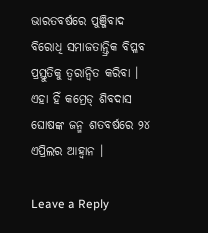ଭାରତବର୍ଷରେ ପୁଞ୍ଜିବାଦ ବିରୋଧି ସମାଜତାନ୍ତ୍ରିକ ବିପ୍ଳବ ପ୍ରସ୍ତୁତିକୁ ତ୍ୱରାନ୍ୱିତ କରିବା । ଏହା ହିଁ କମ୍ରେଡ୍ ଶିବଦାସ ଘୋଷଙ୍କ ଜନ୍ମ ଶତବର୍ଷରେ ୨୪ ଏପ୍ରିଲର ଆହ୍ୱାନ ।

Leave a Reply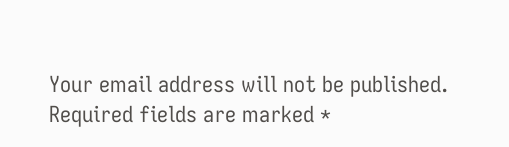Your email address will not be published. Required fields are marked *